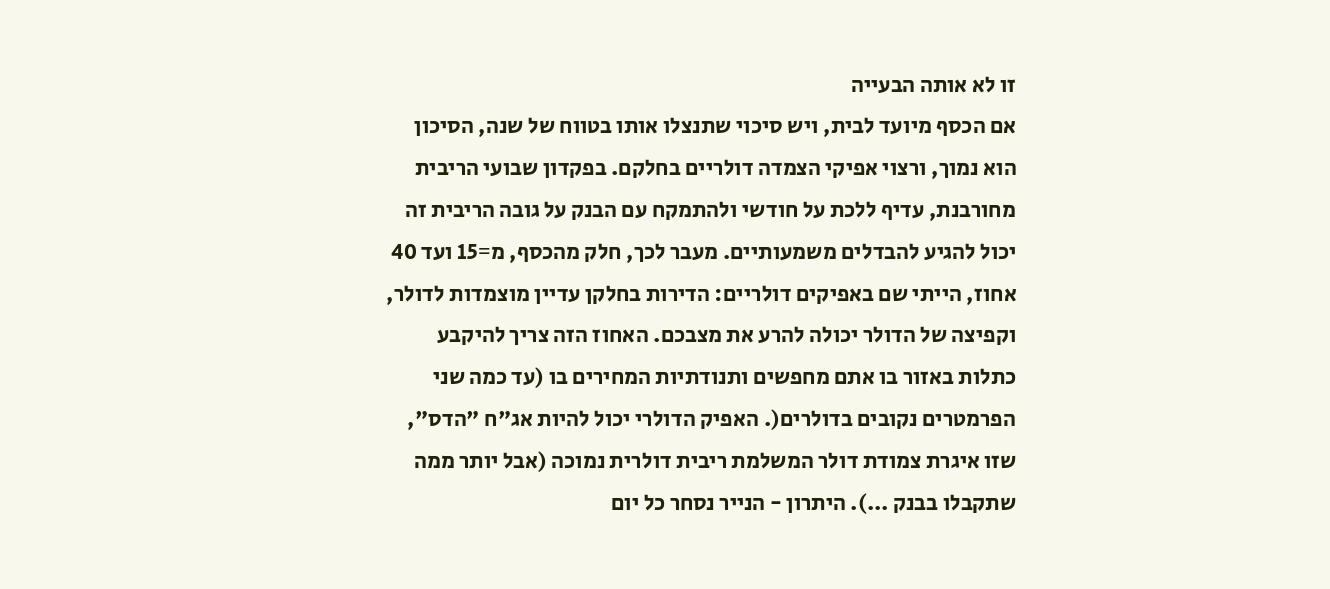זו לא אותה הבעייה
אם הכסף מיועד לבית, ויש סיכוי שתנצלו אותו בטווח של שנה, הסיכון הוא נמוך, ורצוי אפיקי הצמדה דולריים בחלקם. בפקדון שבועי הריבית מחורבנת, עדיף ללכת על חודשי ולהתמקח עם הבנק על גובה הריבית זה יכול להגיע להבדלים משמעותיים. מעבר לכך, חלק מהכסף, מ=15 ועד 40 אחוז, הייתי שם באפיקים דולריים: הדירות בחלקן עדיין מוצמדות לדולר, וקפיצה של הדולר יכולה להרע את מצבכם. האחוז הזה צריך להיקבע כתלות באזור בו אתם מחפשים ותנודתיות המחירים בו (עד כמה שני הפרמטרים נקובים בדולרים(. האפיק הדולרי יכול להיות אג"ח "הדס", שזו איגרת צמודת דולר המשלמת ריבית דולרית נמוכה (אבל יותר ממה שתקבלו בבנק ...). היתרון - הנייר נסחר כל יום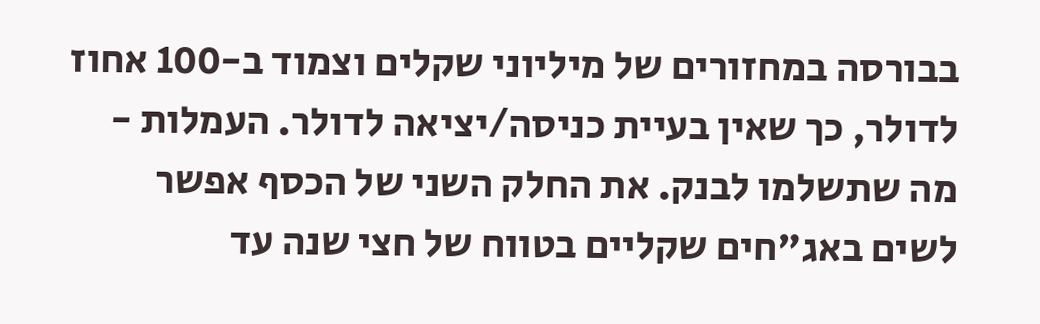בבורסה במחזורים של מיליוני שקלים וצמוד ב-100 אחוז לדולר, כך שאין בעיית כניסה/יציאה לדולר. העמלות - מה שתשלמו לבנק. את החלק השני של הכסף אפשר לשים באג"חים שקליים בטווח של חצי שנה עד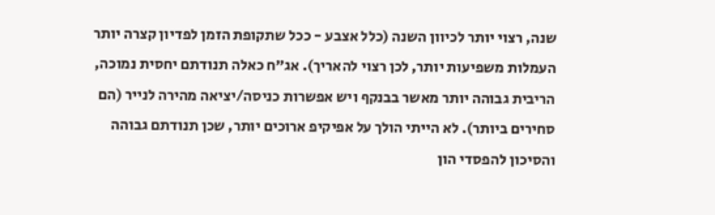שנה, רצוי יותר לכיוון השנה (כלל אצבע - ככל שתקופת הזמן לפדיון קצרה יותר העמלות משפיעות יותר, לכן רצוי להאריך). אג"ח כאלה תנודתם יחסית נמוכה, הריבית גבוהה יותר מאשר בבנקף ויש אפשרות כניסה/יציאה מהירה לנייר (הם סחירים ביותר). לא הייתי הולך על אפיקיפ ארוכים יותר, שכן תנודתם גבוהה והסיכון להפסדי הון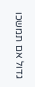גדול אם תמשכו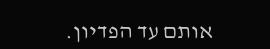אותם עד הפדיון.